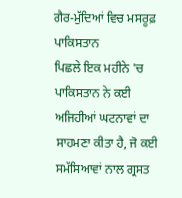ਗੈਰ-ਮੁੱਦਿਆਂ ਵਿਚ ਮਸਰੂਫ਼ ਪਾਕਿਸਤਾਨ
ਪਿਛਲੇ ਇਕ ਮਹੀਨੇ 'ਚ ਪਾਕਿਸਤਾਨ ਨੇ ਕਈ ਅਜਿਹੀਆਂ ਘਟਨਾਵਾਂ ਦਾ ਸਾਹਮਣਾ ਕੀਤਾ ਹੈ, ਜੋ ਕਈ ਸਮੱਸਿਆਵਾਂ ਨਾਲ ਗ੍ਰਸਤ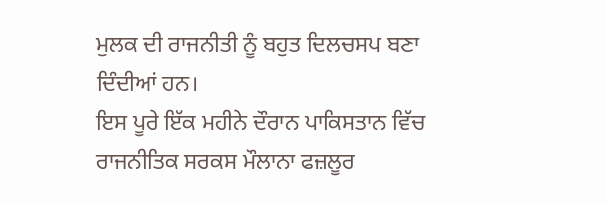ਮੁਲਕ ਦੀ ਰਾਜਨੀਤੀ ਨੂੰ ਬਹੁਤ ਦਿਲਚਸਪ ਬਣਾ ਦਿੰਦੀਆਂ ਹਨ।
ਇਸ ਪੂਰੇ ਇੱਕ ਮਹੀਨੇ ਦੌਰਾਨ ਪਾਕਿਸਤਾਨ ਵਿੱਚ ਰਾਜਨੀਤਿਕ ਸਰਕਸ ਮੌਲਾਨਾ ਫਜ਼ਲੂਰ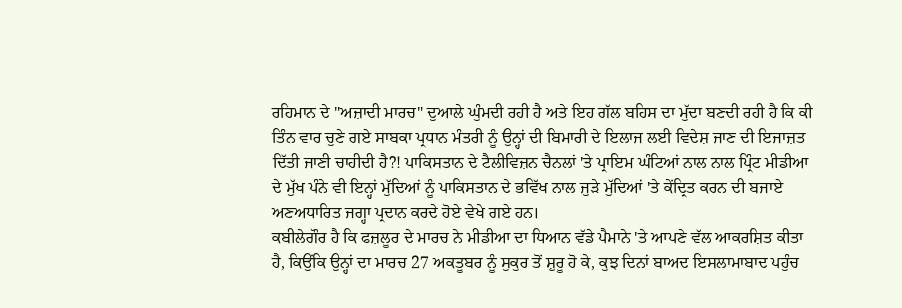ਰਹਿਮਾਨ ਦੇ "ਅਜ਼ਾਦੀ ਮਾਰਚ" ਦੁਆਲੇ ਘੁੰਮਦੀ ਰਹੀ ਹੈ ਅਤੇ ਇਹ ਗੱਲ ਬਹਿਸ ਦਾ ਮੁੱਦਾ ਬਣਦੀ ਰਹੀ ਹੈ ਕਿ ਕੀ ਤਿੰਨ ਵਾਰ ਚੁਣੇ ਗਏ ਸਾਬਕਾ ਪ੍ਰਧਾਨ ਮੰਤਰੀ ਨੂੰ ਉਨ੍ਹਾਂ ਦੀ ਬਿਮਾਰੀ ਦੇ ਇਲਾਜ ਲਈ ਵਿਦੇਸ਼ ਜਾਣ ਦੀ ਇਜਾਜ਼ਤ ਦਿੱਤੀ ਜਾਣੀ ਚਾਹੀਦੀ ਹੈ?! ਪਾਕਿਸਤਾਨ ਦੇ ਟੈਲੀਵਿਜ਼ਨ ਚੈਨਲਾਂ 'ਤੇ ਪ੍ਰਾਇਮ ਘੰਟਿਆਂ ਨਾਲ ਨਾਲ ਪ੍ਰਿੰਟ ਮੀਡੀਆ ਦੇ ਮੁੱਖ ਪੰਨੇ ਵੀ ਇਨ੍ਹਾਂ ਮੁੱਦਿਆਂ ਨੂੰ ਪਾਕਿਸਤਾਨ ਦੇ ਭਵਿੱਖ ਨਾਲ ਜੁੜੇ ਮੁੱਦਿਆਂ 'ਤੇ ਕੇਂਦ੍ਰਿਤ ਕਰਨ ਦੀ ਬਜਾਏ ਅਣਅਧਾਰਿਤ ਜਗ੍ਹਾ ਪ੍ਰਦਾਨ ਕਰਦੇ ਹੋਏ ਵੇਖੇ ਗਏ ਹਨ।
ਕਬੀਲੇਗੌਰ ਹੈ ਕਿ ਫਜ਼ਲੂਰ ਦੇ ਮਾਰਚ ਨੇ ਮੀਡੀਆ ਦਾ ਧਿਆਨ ਵੱਡੇ ਪੈਮਾਨੇ 'ਤੇ ਆਪਣੇ ਵੱਲ ਆਕਰਸ਼ਿਤ ਕੀਤਾ ਹੈ, ਕਿਉਂਕਿ ਉਨ੍ਹਾਂ ਦਾ ਮਾਰਚ 27 ਅਕਤੂਬਰ ਨੂੰ ਸੁਕੁਰ ਤੋਂ ਸ਼ੁਰੂ ਹੋ ਕੇ, ਕੁਝ ਦਿਨਾਂ ਬਾਅਦ ਇਸਲਾਮਾਬਾਦ ਪਹੁੰਚ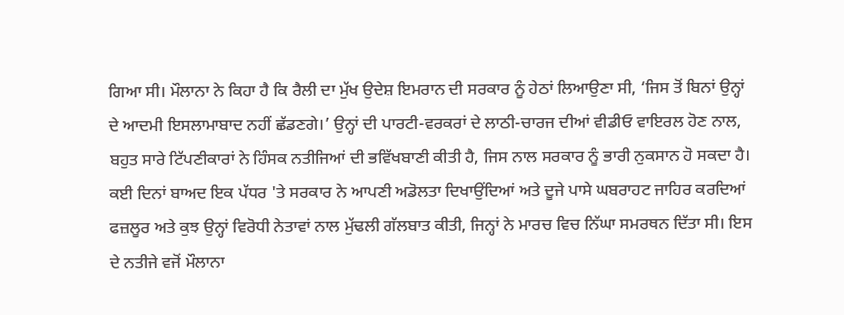ਗਿਆ ਸੀ। ਮੌਲਾਨਾ ਨੇ ਕਿਹਾ ਹੈ ਕਿ ਰੈਲੀ ਦਾ ਮੁੱਖ ਉਦੇਸ਼ ਇਮਰਾਨ ਦੀ ਸਰਕਾਰ ਨੂੰ ਹੇਠਾਂ ਲਿਆਉਣਾ ਸੀ, ‘ਜਿਸ ਤੋਂ ਬਿਨਾਂ ਉਨ੍ਹਾਂ ਦੇ ਆਦਮੀ ਇਸਲਾਮਾਬਾਦ ਨਹੀਂ ਛੱਡਣਗੇ।’ ਉਨ੍ਹਾਂ ਦੀ ਪਾਰਟੀ-ਵਰਕਰਾਂ ਦੇ ਲਾਠੀ-ਚਾਰਜ ਦੀਆਂ ਵੀਡੀਓ ਵਾਇਰਲ ਹੋਣ ਨਾਲ, ਬਹੁਤ ਸਾਰੇ ਟਿੱਪਣੀਕਾਰਾਂ ਨੇ ਹਿੰਸਕ ਨਤੀਜਿਆਂ ਦੀ ਭਵਿੱਖਬਾਣੀ ਕੀਤੀ ਹੈ, ਜਿਸ ਨਾਲ ਸਰਕਾਰ ਨੂੰ ਭਾਰੀ ਨੁਕਸਾਨ ਹੋ ਸਕਦਾ ਹੈ। ਕਈ ਦਿਨਾਂ ਬਾਅਦ ਇਕ ਪੱਧਰ 'ਤੇ ਸਰਕਾਰ ਨੇ ਆਪਣੀ ਅਡੋਲਤਾ ਦਿਖਾਉਂਦਿਆਂ ਅਤੇ ਦੂਜੇ ਪਾਸੇ ਘਬਰਾਹਟ ਜਾਹਿਰ ਕਰਦਿਆਂ ਫਜ਼ਲੂਰ ਅਤੇ ਕੁਝ ਉਨ੍ਹਾਂ ਵਿਰੋਧੀ ਨੇਤਾਵਾਂ ਨਾਲ ਮੁੱਢਲੀ ਗੱਲਬਾਤ ਕੀਤੀ, ਜਿਨ੍ਹਾਂ ਨੇ ਮਾਰਚ ਵਿਚ ਨਿੱਘਾ ਸਮਰਥਨ ਦਿੱਤਾ ਸੀ। ਇਸ ਦੇ ਨਤੀਜੇ ਵਜੋਂ ਮੌਲਾਨਾ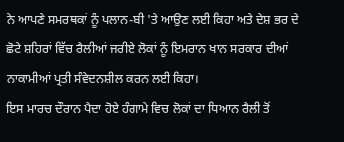ਨੇ ਆਪਣੇ ਸਮਰਥਕਾਂ ਨੂੰ ਪਲਾਨ-ਬੀ 'ਤੇ ਆਉਣ ਲਈ ਕਿਹਾ ਅਤੇ ਦੇਸ਼ ਭਰ ਦੇ ਛੋਟੇ ਸ਼ਹਿਰਾਂ ਵਿੱਚ ਰੈਲੀਆਂ ਜਰੀਏ ਲੋਕਾਂ ਨੂੰ ਇਮਰਾਨ ਖਾਨ ਸਰਕਾਰ ਦੀਆਂ ਨਾਕਾਮੀਆਂ ਪ੍ਰਤੀ ਸੰਵੇਦਨਸ਼ੀਲ ਕਰਨ ਲਈ ਕਿਹਾ।
ਇਸ ਮਾਰਚ ਦੌਰਾਨ ਪੈਦਾ ਹੋਏ ਹੰਗਾਮੇ ਵਿਚ ਲੋਕਾਂ ਦਾ ਧਿਆਨ ਰੈਲੀ ਤੋਂ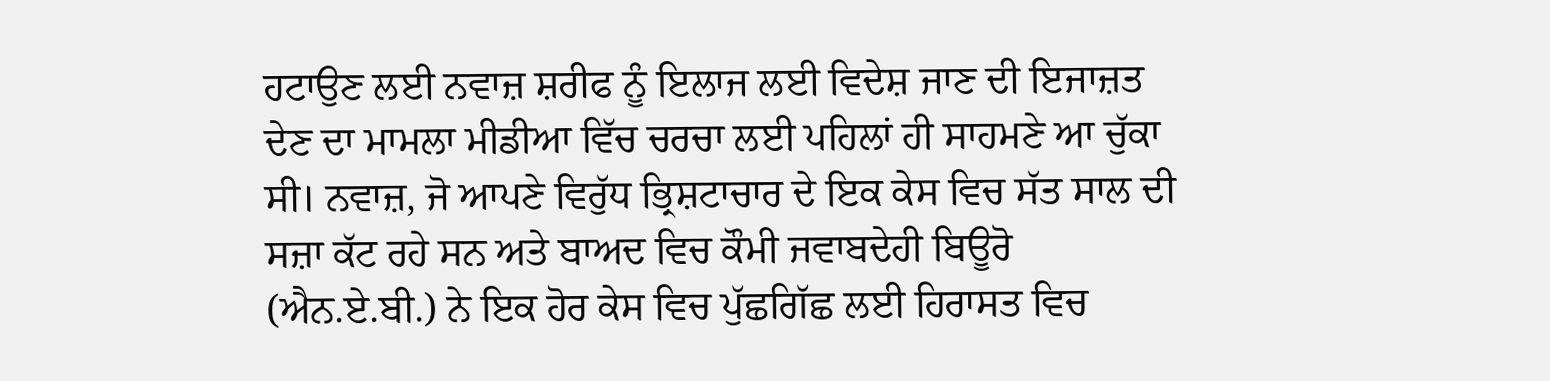ਹਟਾਉਣ ਲਈ ਨਵਾਜ਼ ਸ਼ਰੀਫ ਨੂੰ ਇਲਾਜ ਲਈ ਵਿਦੇਸ਼ ਜਾਣ ਦੀ ਇਜਾਜ਼ਤ ਦੇਣ ਦਾ ਮਾਮਲਾ ਮੀਡੀਆ ਵਿੱਚ ਚਰਚਾ ਲਈ ਪਹਿਲਾਂ ਹੀ ਸਾਹਮਣੇ ਆ ਚੁੱਕਾ ਸੀ। ਨਵਾਜ਼, ਜੋ ਆਪਣੇ ਵਿਰੁੱਧ ਭ੍ਰਿਸ਼ਟਾਚਾਰ ਦੇ ਇਕ ਕੇਸ ਵਿਚ ਸੱਤ ਸਾਲ ਦੀ ਸਜ਼ਾ ਕੱਟ ਰਹੇ ਸਨ ਅਤੇ ਬਾਅਦ ਵਿਚ ਕੌਮੀ ਜਵਾਬਦੇਹੀ ਬਿਊਰੋ (ਐਨ.ਏ.ਬੀ.) ਨੇ ਇਕ ਹੋਰ ਕੇਸ ਵਿਚ ਪੁੱਛਗਿੱਛ ਲਈ ਹਿਰਾਸਤ ਵਿਚ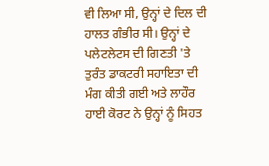ਵੀ ਲਿਆ ਸੀ, ਉਨ੍ਹਾਂ ਦੇ ਦਿਲ ਦੀ ਹਾਲਤ ਗੰਭੀਰ ਸੀ। ਉਨ੍ਹਾਂ ਦੇ ਪਲੇਟਲੇਟਸ ਦੀ ਗਿਣਤੀ 'ਤੇ ਤੁਰੰਤ ਡਾਕਟਰੀ ਸਹਾਇਤਾ ਦੀ ਮੰਗ ਕੀਤੀ ਗਈ ਅਤੇ ਲਾਹੌਰ ਹਾਈ ਕੋਰਟ ਨੇ ਉਨ੍ਹਾਂ ਨੂੰ ਸਿਹਤ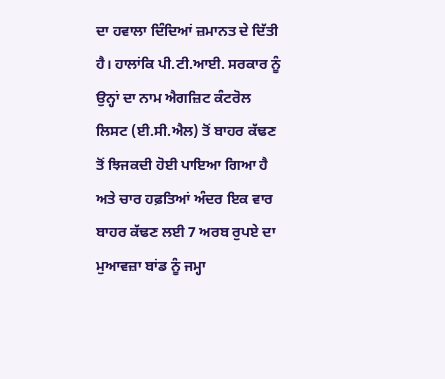ਦਾ ਹਵਾਲਾ ਦਿੰਦਿਆਂ ਜ਼ਮਾਨਤ ਦੇ ਦਿੱਤੀ ਹੈ। ਹਾਲਾਂਕਿ ਪੀ.ਟੀ.ਆਈ. ਸਰਕਾਰ ਨੂੰ ਉਨ੍ਹਾਂ ਦਾ ਨਾਮ ਐਗਜ਼ਿਟ ਕੰਟਰੋਲ ਲਿਸਟ (ਈ.ਸੀ.ਐਲ) ਤੋਂ ਬਾਹਰ ਕੱਢਣ ਤੋਂ ਝਿਜਕਦੀ ਹੋਈ ਪਾਇਆ ਗਿਆ ਹੈ ਅਤੇ ਚਾਰ ਹਫ਼ਤਿਆਂ ਅੰਦਰ ਇਕ ਵਾਰ ਬਾਹਰ ਕੱਢਣ ਲਈ 7 ਅਰਬ ਰੁਪਏ ਦਾ ਮੁਆਵਜ਼ਾ ਬਾਂਡ ਨੂੰ ਜਮ੍ਹਾ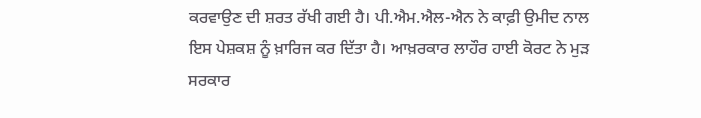ਕਰਵਾਉਣ ਦੀ ਸ਼ਰਤ ਰੱਖੀ ਗਈ ਹੈ। ਪੀ.ਐਮ.ਐਲ-ਐਨ ਨੇ ਕਾਫ਼ੀ ਉਮੀਦ ਨਾਲ ਇਸ ਪੇਸ਼ਕਸ਼ ਨੂੰ ਖ਼ਾਰਿਜ ਕਰ ਦਿੱਤਾ ਹੈ। ਆਖ਼ਰਕਾਰ ਲਾਹੌਰ ਹਾਈ ਕੋਰਟ ਨੇ ਮੁੜ ਸਰਕਾਰ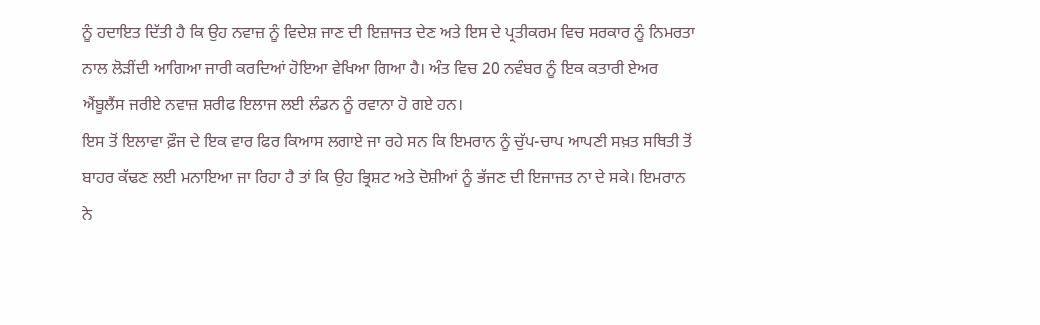ਨੂੰ ਹਦਾਇਤ ਦਿੱਤੀ ਹੈ ਕਿ ਉਹ ਨਵਾਜ਼ ਨੂੰ ਵਿਦੇਸ਼ ਜਾਣ ਦੀ ਇਜ਼ਾਜਤ ਦੇਣ ਅਤੇ ਇਸ ਦੇ ਪ੍ਰਤੀਕਰਮ ਵਿਚ ਸਰਕਾਰ ਨੂੰ ਨਿਮਰਤਾ ਨਾਲ ਲੋੜੀਂਦੀ ਆਗਿਆ ਜਾਰੀ ਕਰਦਿਆਂ ਹੋਇਆ ਵੇਖਿਆ ਗਿਆ ਹੈ। ਅੰਤ ਵਿਚ 20 ਨਵੰਬਰ ਨੂੰ ਇਕ ਕਤਾਰੀ ਏਅਰ ਐਂਬੂਲੈਂਸ ਜਰੀਏ ਨਵਾਜ਼ ਸ਼ਰੀਫ ਇਲਾਜ ਲਈ ਲੰਡਨ ਨੂੰ ਰਵਾਨਾ ਹੋ ਗਏ ਹਨ।
ਇਸ ਤੋਂ ਇਲਾਵਾ ਫ਼ੌਜ ਦੇ ਇਕ ਵਾਰ ਫਿਰ ਕਿਆਸ ਲਗਾਏ ਜਾ ਰਹੇ ਸਨ ਕਿ ਇਮਰਾਨ ਨੂੰ ਚੁੱਪ-ਚਾਪ ਆਪਣੀ ਸਖ਼ਤ ਸਥਿਤੀ ਤੋਂ ਬਾਹਰ ਕੱਢਣ ਲਈ ਮਨਾਇਆ ਜਾ ਰਿਹਾ ਹੈ ਤਾਂ ਕਿ ਉਹ ਭ੍ਰਿਸ਼ਟ ਅਤੇ ਦੋਸ਼ੀਆਂ ਨੂੰ ਭੱਜਣ ਦੀ ਇਜਾਜਤ ਨਾ ਦੇ ਸਕੇ। ਇਮਰਾਨ ਨੇ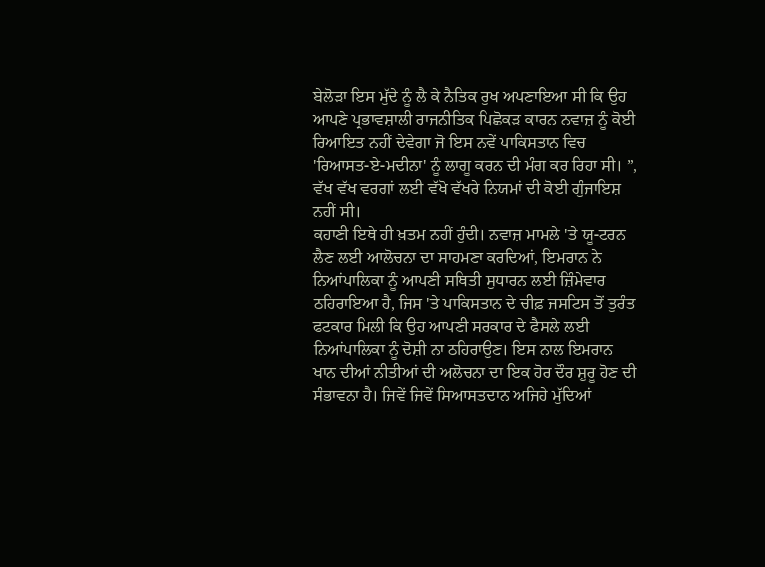ਬੇਲੋੜਾ ਇਸ ਮੁੱਦੇ ਨੂੰ ਲੈ ਕੇ ਨੈਤਿਕ ਰੁਖ ਅਪਣਾਇਆ ਸੀ ਕਿ ਉਹ ਆਪਣੇ ਪ੍ਰਭਾਵਸ਼ਾਲੀ ਰਾਜਨੀਤਿਕ ਪਿਛੋਕੜ ਕਾਰਨ ਨਵਾਜ਼ ਨੂੰ ਕੋਈ ਰਿਆਇਤ ਨਹੀਂ ਦੇਵੇਗਾ ਜੋ ਇਸ ਨਵੇਂ ਪਾਕਿਸਤਾਨ ਵਿਚ 'ਰਿਆਸਤ-ਏ-ਮਦੀਨਾ' ਨੂੰ ਲਾਗੂ ਕਰਨ ਦੀ ਮੰਗ ਕਰ ਰਿਹਾ ਸੀ। ”, ਵੱਖ ਵੱਖ ਵਰਗਾਂ ਲਈ ਵੱਖੋ ਵੱਖਰੇ ਨਿਯਮਾਂ ਦੀ ਕੋਈ ਗੁੰਜਾਇਸ਼ ਨਹੀਂ ਸੀ।
ਕਹਾਣੀ ਇਥੇ ਹੀ ਖ਼ਤਮ ਨਹੀਂ ਹੁੰਦੀ। ਨਵਾਜ਼ ਮਾਮਲੇ 'ਤੇ ਯੂ-ਟਰਨ ਲੈਣ ਲਈ ਆਲੋਚਨਾ ਦਾ ਸਾਹਮਣਾ ਕਰਦਿਆਂ, ਇਮਰਾਨ ਨੇ ਨਿਆਂਪਾਲਿਕਾ ਨੂੰ ਆਪਣੀ ਸਥਿਤੀ ਸੁਧਾਰਨ ਲਈ ਜ਼ਿੰਮੇਵਾਰ ਠਹਿਰਾਇਆ ਹੈ, ਜਿਸ 'ਤੇ ਪਾਕਿਸਤਾਨ ਦੇ ਚੀਫ਼ ਜਸਟਿਸ ਤੋਂ ਤੁਰੰਤ ਫਟਕਾਰ ਮਿਲੀ ਕਿ ਉਹ ਆਪਣੀ ਸਰਕਾਰ ਦੇ ਫੈਸਲੇ ਲਈ ਨਿਆਂਪਾਲਿਕਾ ਨੂੰ ਦੋਸ਼ੀ ਨਾ ਠਹਿਰਾਉਣ। ਇਸ ਨਾਲ ਇਮਰਾਨ ਖਾਨ ਦੀਆਂ ਨੀਤੀਆਂ ਦੀ ਅਲੋਚਨਾ ਦਾ ਇਕ ਹੋਰ ਦੌਰ ਸ਼ੁਰੂ ਹੋਣ ਦੀ ਸੰਭਾਵਨਾ ਹੈ। ਜਿਵੇਂ ਜਿਵੇਂ ਸਿਆਸਤਦਾਨ ਅਜਿਹੇ ਮੁੱਦਿਆਂ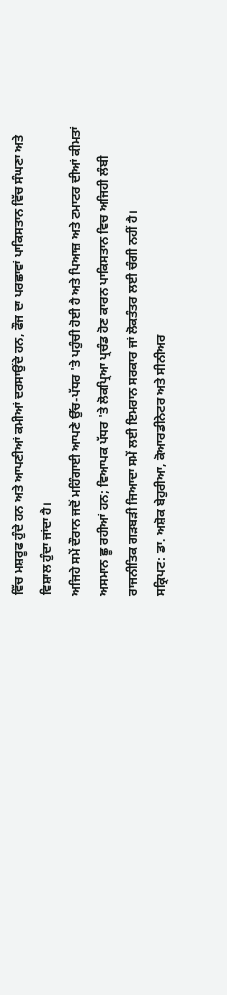ਵਿੱਚ ਮਸ਼ਰੂਫ ਹੁੰਦੇ ਹਨ ਅਤੇ ਆਪਣੀਆਂ ਕਮੀਆਂ ਦਰਸਾਉਂਦੇ ਹਨ, ਫੌਜ ਦਾ ਪਰਛਾਵਾਂ ਪਾਕਿਸਤਾਨ ਵਿੱਚ ਸੰਘਣਾ ਅਤੇ ਵਿਸ਼ਾਲ ਹੁੰਦਾ ਜਾਂਦਾ ਹੈ।
ਅਜਿਹੇ ਸਮੇਂ ਦੌਰਾਨ ਜਦੋਂ ਮਹਿੰਗਾਈ ਆਪਣੇ ਉੱਚ-ਪੱਧਰ 'ਤੇ ਪਹੁੰਚੀ ਹੋਈ ਹੈ ਅਤੇ ਪਿਆਜ਼ ਅਤੇ ਟਮਾਟਰ ਦੀਆਂ ਕੀਮਤਾਂ ਅਸਮਾਨ ਛੂ ਰਹੀਆਂ ਹਨ; ਵਿਆਪਕ ਪੱਧਰ 'ਤੇ ਲੋਕਪ੍ਰਿਆ ਪ੍ਰਚੰਡ ਹੋਣ ਕਾਰਨ ਪਾਕਿਸਤਾਨ ਵਿਚ ਅਜਿਹੀ ਲੰਬੀ ਰਾਜਨੀਤਿਕ ਗੜਬੜੀ ਜਿਆਦਾ ਸਮੇਂ ਲਈ ਇਮਰਾਨ ਸਰਕਾਰ ਜਾਂ ਲੋਕਤੰਤਰ ਲਈ ਚੰਗੀ ਨਹੀਂ ਹੈ।
ਸਕ੍ਰਿਪਟ: ਡਾ. ਅਸ਼ੋਕ ਬੇਹੁਰੀਆ, ਕੋਆਰਡੀਨੇਟਰ ਅਤੇ ਸੀਨੀਅਰ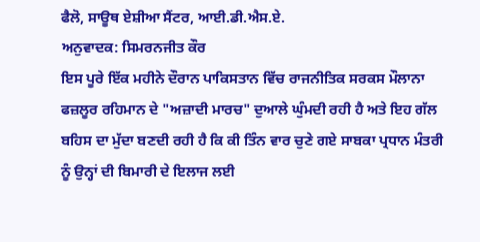ਫੈਲੋ, ਸਾਊਥ ਏਸ਼ੀਆ ਸੈਂਟਰ, ਆਈ.ਡੀ.ਐਸ.ਏ.
ਅਨੁਵਾਦਕ: ਸਿਮਰਨਜੀਤ ਕੌਰ
ਇਸ ਪੂਰੇ ਇੱਕ ਮਹੀਨੇ ਦੌਰਾਨ ਪਾਕਿਸਤਾਨ ਵਿੱਚ ਰਾਜਨੀਤਿਕ ਸਰਕਸ ਮੌਲਾਨਾ ਫਜ਼ਲੂਰ ਰਹਿਮਾਨ ਦੇ "ਅਜ਼ਾਦੀ ਮਾਰਚ" ਦੁਆਲੇ ਘੁੰਮਦੀ ਰਹੀ ਹੈ ਅਤੇ ਇਹ ਗੱਲ ਬਹਿਸ ਦਾ ਮੁੱਦਾ ਬਣਦੀ ਰਹੀ ਹੈ ਕਿ ਕੀ ਤਿੰਨ ਵਾਰ ਚੁਣੇ ਗਏ ਸਾਬਕਾ ਪ੍ਰਧਾਨ ਮੰਤਰੀ ਨੂੰ ਉਨ੍ਹਾਂ ਦੀ ਬਿਮਾਰੀ ਦੇ ਇਲਾਜ ਲਈ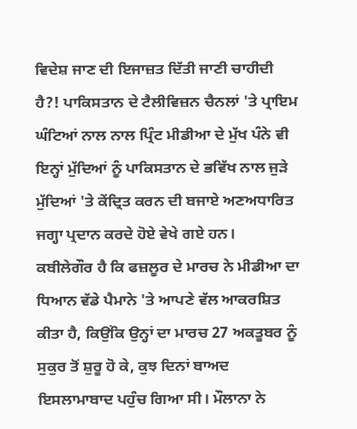ਵਿਦੇਸ਼ ਜਾਣ ਦੀ ਇਜਾਜ਼ਤ ਦਿੱਤੀ ਜਾਣੀ ਚਾਹੀਦੀ ਹੈ?! ਪਾਕਿਸਤਾਨ ਦੇ ਟੈਲੀਵਿਜ਼ਨ ਚੈਨਲਾਂ 'ਤੇ ਪ੍ਰਾਇਮ ਘੰਟਿਆਂ ਨਾਲ ਨਾਲ ਪ੍ਰਿੰਟ ਮੀਡੀਆ ਦੇ ਮੁੱਖ ਪੰਨੇ ਵੀ ਇਨ੍ਹਾਂ ਮੁੱਦਿਆਂ ਨੂੰ ਪਾਕਿਸਤਾਨ ਦੇ ਭਵਿੱਖ ਨਾਲ ਜੁੜੇ ਮੁੱਦਿਆਂ 'ਤੇ ਕੇਂਦ੍ਰਿਤ ਕਰਨ ਦੀ ਬਜਾਏ ਅਣਅਧਾਰਿਤ ਜਗ੍ਹਾ ਪ੍ਰਦਾਨ ਕਰਦੇ ਹੋਏ ਵੇਖੇ ਗਏ ਹਨ।
ਕਬੀਲੇਗੌਰ ਹੈ ਕਿ ਫਜ਼ਲੂਰ ਦੇ ਮਾਰਚ ਨੇ ਮੀਡੀਆ ਦਾ ਧਿਆਨ ਵੱਡੇ ਪੈਮਾਨੇ 'ਤੇ ਆਪਣੇ ਵੱਲ ਆਕਰਸ਼ਿਤ ਕੀਤਾ ਹੈ, ਕਿਉਂਕਿ ਉਨ੍ਹਾਂ ਦਾ ਮਾਰਚ 27 ਅਕਤੂਬਰ ਨੂੰ ਸੁਕੁਰ ਤੋਂ ਸ਼ੁਰੂ ਹੋ ਕੇ, ਕੁਝ ਦਿਨਾਂ ਬਾਅਦ ਇਸਲਾਮਾਬਾਦ ਪਹੁੰਚ ਗਿਆ ਸੀ। ਮੌਲਾਨਾ ਨੇ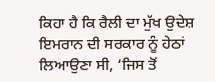ਕਿਹਾ ਹੈ ਕਿ ਰੈਲੀ ਦਾ ਮੁੱਖ ਉਦੇਸ਼ ਇਮਰਾਨ ਦੀ ਸਰਕਾਰ ਨੂੰ ਹੇਠਾਂ ਲਿਆਉਣਾ ਸੀ, ‘ਜਿਸ ਤੋਂ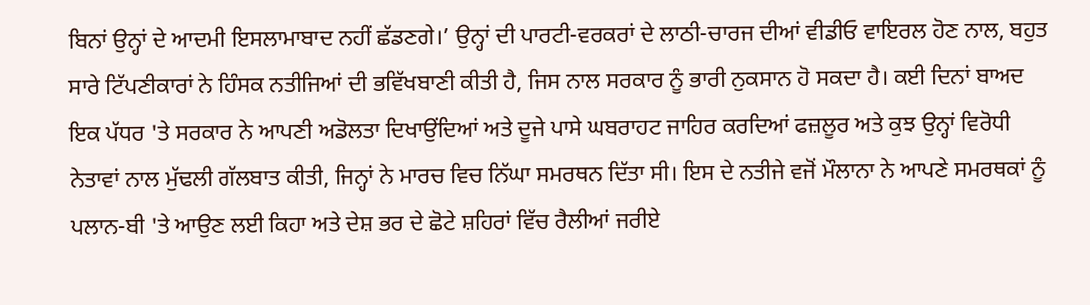ਬਿਨਾਂ ਉਨ੍ਹਾਂ ਦੇ ਆਦਮੀ ਇਸਲਾਮਾਬਾਦ ਨਹੀਂ ਛੱਡਣਗੇ।’ ਉਨ੍ਹਾਂ ਦੀ ਪਾਰਟੀ-ਵਰਕਰਾਂ ਦੇ ਲਾਠੀ-ਚਾਰਜ ਦੀਆਂ ਵੀਡੀਓ ਵਾਇਰਲ ਹੋਣ ਨਾਲ, ਬਹੁਤ ਸਾਰੇ ਟਿੱਪਣੀਕਾਰਾਂ ਨੇ ਹਿੰਸਕ ਨਤੀਜਿਆਂ ਦੀ ਭਵਿੱਖਬਾਣੀ ਕੀਤੀ ਹੈ, ਜਿਸ ਨਾਲ ਸਰਕਾਰ ਨੂੰ ਭਾਰੀ ਨੁਕਸਾਨ ਹੋ ਸਕਦਾ ਹੈ। ਕਈ ਦਿਨਾਂ ਬਾਅਦ ਇਕ ਪੱਧਰ 'ਤੇ ਸਰਕਾਰ ਨੇ ਆਪਣੀ ਅਡੋਲਤਾ ਦਿਖਾਉਂਦਿਆਂ ਅਤੇ ਦੂਜੇ ਪਾਸੇ ਘਬਰਾਹਟ ਜਾਹਿਰ ਕਰਦਿਆਂ ਫਜ਼ਲੂਰ ਅਤੇ ਕੁਝ ਉਨ੍ਹਾਂ ਵਿਰੋਧੀ ਨੇਤਾਵਾਂ ਨਾਲ ਮੁੱਢਲੀ ਗੱਲਬਾਤ ਕੀਤੀ, ਜਿਨ੍ਹਾਂ ਨੇ ਮਾਰਚ ਵਿਚ ਨਿੱਘਾ ਸਮਰਥਨ ਦਿੱਤਾ ਸੀ। ਇਸ ਦੇ ਨਤੀਜੇ ਵਜੋਂ ਮੌਲਾਨਾ ਨੇ ਆਪਣੇ ਸਮਰਥਕਾਂ ਨੂੰ ਪਲਾਨ-ਬੀ 'ਤੇ ਆਉਣ ਲਈ ਕਿਹਾ ਅਤੇ ਦੇਸ਼ ਭਰ ਦੇ ਛੋਟੇ ਸ਼ਹਿਰਾਂ ਵਿੱਚ ਰੈਲੀਆਂ ਜਰੀਏ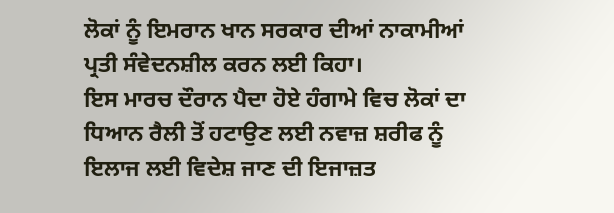ਲੋਕਾਂ ਨੂੰ ਇਮਰਾਨ ਖਾਨ ਸਰਕਾਰ ਦੀਆਂ ਨਾਕਾਮੀਆਂ ਪ੍ਰਤੀ ਸੰਵੇਦਨਸ਼ੀਲ ਕਰਨ ਲਈ ਕਿਹਾ।
ਇਸ ਮਾਰਚ ਦੌਰਾਨ ਪੈਦਾ ਹੋਏ ਹੰਗਾਮੇ ਵਿਚ ਲੋਕਾਂ ਦਾ ਧਿਆਨ ਰੈਲੀ ਤੋਂ ਹਟਾਉਣ ਲਈ ਨਵਾਜ਼ ਸ਼ਰੀਫ ਨੂੰ ਇਲਾਜ ਲਈ ਵਿਦੇਸ਼ ਜਾਣ ਦੀ ਇਜਾਜ਼ਤ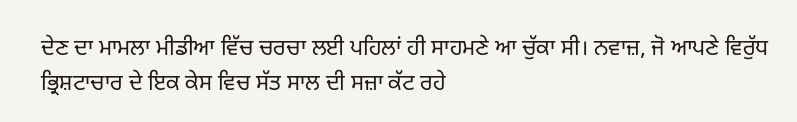ਦੇਣ ਦਾ ਮਾਮਲਾ ਮੀਡੀਆ ਵਿੱਚ ਚਰਚਾ ਲਈ ਪਹਿਲਾਂ ਹੀ ਸਾਹਮਣੇ ਆ ਚੁੱਕਾ ਸੀ। ਨਵਾਜ਼, ਜੋ ਆਪਣੇ ਵਿਰੁੱਧ ਭ੍ਰਿਸ਼ਟਾਚਾਰ ਦੇ ਇਕ ਕੇਸ ਵਿਚ ਸੱਤ ਸਾਲ ਦੀ ਸਜ਼ਾ ਕੱਟ ਰਹੇ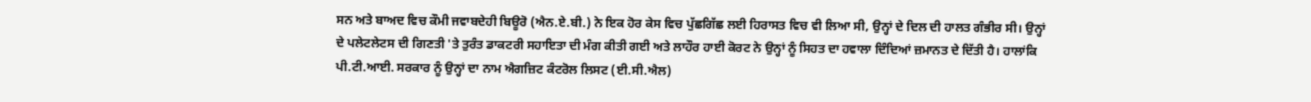ਸਨ ਅਤੇ ਬਾਅਦ ਵਿਚ ਕੌਮੀ ਜਵਾਬਦੇਹੀ ਬਿਊਰੋ (ਐਨ.ਏ.ਬੀ.) ਨੇ ਇਕ ਹੋਰ ਕੇਸ ਵਿਚ ਪੁੱਛਗਿੱਛ ਲਈ ਹਿਰਾਸਤ ਵਿਚ ਵੀ ਲਿਆ ਸੀ, ਉਨ੍ਹਾਂ ਦੇ ਦਿਲ ਦੀ ਹਾਲਤ ਗੰਭੀਰ ਸੀ। ਉਨ੍ਹਾਂ ਦੇ ਪਲੇਟਲੇਟਸ ਦੀ ਗਿਣਤੀ 'ਤੇ ਤੁਰੰਤ ਡਾਕਟਰੀ ਸਹਾਇਤਾ ਦੀ ਮੰਗ ਕੀਤੀ ਗਈ ਅਤੇ ਲਾਹੌਰ ਹਾਈ ਕੋਰਟ ਨੇ ਉਨ੍ਹਾਂ ਨੂੰ ਸਿਹਤ ਦਾ ਹਵਾਲਾ ਦਿੰਦਿਆਂ ਜ਼ਮਾਨਤ ਦੇ ਦਿੱਤੀ ਹੈ। ਹਾਲਾਂਕਿ ਪੀ.ਟੀ.ਆਈ. ਸਰਕਾਰ ਨੂੰ ਉਨ੍ਹਾਂ ਦਾ ਨਾਮ ਐਗਜ਼ਿਟ ਕੰਟਰੋਲ ਲਿਸਟ (ਈ.ਸੀ.ਐਲ)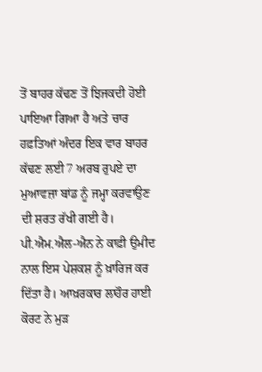ਤੋਂ ਬਾਹਰ ਕੱਢਣ ਤੋਂ ਝਿਜਕਦੀ ਹੋਈ ਪਾਇਆ ਗਿਆ ਹੈ ਅਤੇ ਚਾਰ ਹਫ਼ਤਿਆਂ ਅੰਦਰ ਇਕ ਵਾਰ ਬਾਹਰ ਕੱਢਣ ਲਈ 7 ਅਰਬ ਰੁਪਏ ਦਾ ਮੁਆਵਜ਼ਾ ਬਾਂਡ ਨੂੰ ਜਮ੍ਹਾ ਕਰਵਾਉਣ ਦੀ ਸ਼ਰਤ ਰੱਖੀ ਗਈ ਹੈ। ਪੀ.ਐਮ.ਐਲ-ਐਨ ਨੇ ਕਾਫ਼ੀ ਉਮੀਦ ਨਾਲ ਇਸ ਪੇਸ਼ਕਸ਼ ਨੂੰ ਖ਼ਾਰਿਜ ਕਰ ਦਿੱਤਾ ਹੈ। ਆਖ਼ਰਕਾਰ ਲਾਹੌਰ ਹਾਈ ਕੋਰਟ ਨੇ ਮੁੜ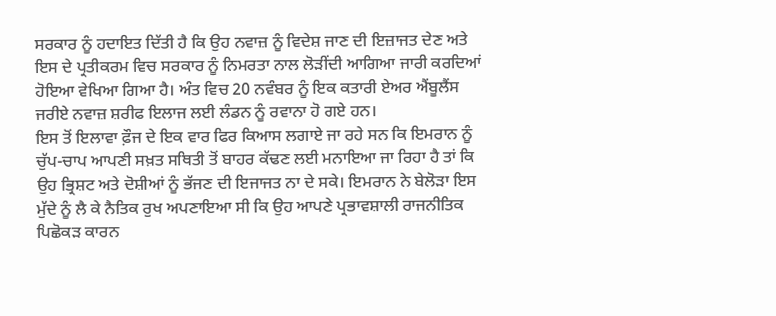ਸਰਕਾਰ ਨੂੰ ਹਦਾਇਤ ਦਿੱਤੀ ਹੈ ਕਿ ਉਹ ਨਵਾਜ਼ ਨੂੰ ਵਿਦੇਸ਼ ਜਾਣ ਦੀ ਇਜ਼ਾਜਤ ਦੇਣ ਅਤੇ ਇਸ ਦੇ ਪ੍ਰਤੀਕਰਮ ਵਿਚ ਸਰਕਾਰ ਨੂੰ ਨਿਮਰਤਾ ਨਾਲ ਲੋੜੀਂਦੀ ਆਗਿਆ ਜਾਰੀ ਕਰਦਿਆਂ ਹੋਇਆ ਵੇਖਿਆ ਗਿਆ ਹੈ। ਅੰਤ ਵਿਚ 20 ਨਵੰਬਰ ਨੂੰ ਇਕ ਕਤਾਰੀ ਏਅਰ ਐਂਬੂਲੈਂਸ ਜਰੀਏ ਨਵਾਜ਼ ਸ਼ਰੀਫ ਇਲਾਜ ਲਈ ਲੰਡਨ ਨੂੰ ਰਵਾਨਾ ਹੋ ਗਏ ਹਨ।
ਇਸ ਤੋਂ ਇਲਾਵਾ ਫ਼ੌਜ ਦੇ ਇਕ ਵਾਰ ਫਿਰ ਕਿਆਸ ਲਗਾਏ ਜਾ ਰਹੇ ਸਨ ਕਿ ਇਮਰਾਨ ਨੂੰ ਚੁੱਪ-ਚਾਪ ਆਪਣੀ ਸਖ਼ਤ ਸਥਿਤੀ ਤੋਂ ਬਾਹਰ ਕੱਢਣ ਲਈ ਮਨਾਇਆ ਜਾ ਰਿਹਾ ਹੈ ਤਾਂ ਕਿ ਉਹ ਭ੍ਰਿਸ਼ਟ ਅਤੇ ਦੋਸ਼ੀਆਂ ਨੂੰ ਭੱਜਣ ਦੀ ਇਜਾਜਤ ਨਾ ਦੇ ਸਕੇ। ਇਮਰਾਨ ਨੇ ਬੇਲੋੜਾ ਇਸ ਮੁੱਦੇ ਨੂੰ ਲੈ ਕੇ ਨੈਤਿਕ ਰੁਖ ਅਪਣਾਇਆ ਸੀ ਕਿ ਉਹ ਆਪਣੇ ਪ੍ਰਭਾਵਸ਼ਾਲੀ ਰਾਜਨੀਤਿਕ ਪਿਛੋਕੜ ਕਾਰਨ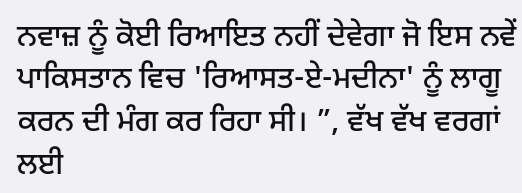ਨਵਾਜ਼ ਨੂੰ ਕੋਈ ਰਿਆਇਤ ਨਹੀਂ ਦੇਵੇਗਾ ਜੋ ਇਸ ਨਵੇਂ ਪਾਕਿਸਤਾਨ ਵਿਚ 'ਰਿਆਸਤ-ਏ-ਮਦੀਨਾ' ਨੂੰ ਲਾਗੂ ਕਰਨ ਦੀ ਮੰਗ ਕਰ ਰਿਹਾ ਸੀ। ”, ਵੱਖ ਵੱਖ ਵਰਗਾਂ ਲਈ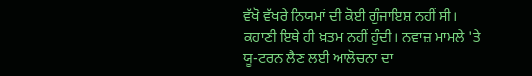ਵੱਖੋ ਵੱਖਰੇ ਨਿਯਮਾਂ ਦੀ ਕੋਈ ਗੁੰਜਾਇਸ਼ ਨਹੀਂ ਸੀ।
ਕਹਾਣੀ ਇਥੇ ਹੀ ਖ਼ਤਮ ਨਹੀਂ ਹੁੰਦੀ। ਨਵਾਜ਼ ਮਾਮਲੇ 'ਤੇ ਯੂ-ਟਰਨ ਲੈਣ ਲਈ ਆਲੋਚਨਾ ਦਾ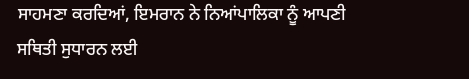ਸਾਹਮਣਾ ਕਰਦਿਆਂ, ਇਮਰਾਨ ਨੇ ਨਿਆਂਪਾਲਿਕਾ ਨੂੰ ਆਪਣੀ ਸਥਿਤੀ ਸੁਧਾਰਨ ਲਈ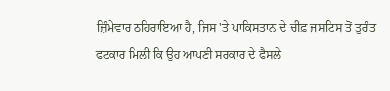ਜ਼ਿੰਮੇਵਾਰ ਠਹਿਰਾਇਆ ਹੈ, ਜਿਸ 'ਤੇ ਪਾਕਿਸਤਾਨ ਦੇ ਚੀਫ਼ ਜਸਟਿਸ ਤੋਂ ਤੁਰੰਤ ਫਟਕਾਰ ਮਿਲੀ ਕਿ ਉਹ ਆਪਣੀ ਸਰਕਾਰ ਦੇ ਫੈਸਲੇ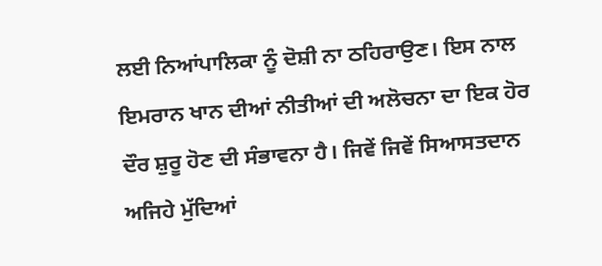ਲਈ ਨਿਆਂਪਾਲਿਕਾ ਨੂੰ ਦੋਸ਼ੀ ਨਾ ਠਹਿਰਾਉਣ। ਇਸ ਨਾਲ ਇਮਰਾਨ ਖਾਨ ਦੀਆਂ ਨੀਤੀਆਂ ਦੀ ਅਲੋਚਨਾ ਦਾ ਇਕ ਹੋਰ ਦੌਰ ਸ਼ੁਰੂ ਹੋਣ ਦੀ ਸੰਭਾਵਨਾ ਹੈ। ਜਿਵੇਂ ਜਿਵੇਂ ਸਿਆਸਤਦਾਨ ਅਜਿਹੇ ਮੁੱਦਿਆਂ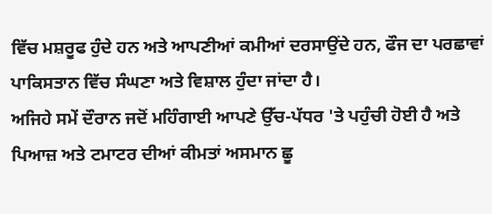ਵਿੱਚ ਮਸ਼ਰੂਫ ਹੁੰਦੇ ਹਨ ਅਤੇ ਆਪਣੀਆਂ ਕਮੀਆਂ ਦਰਸਾਉਂਦੇ ਹਨ, ਫੌਜ ਦਾ ਪਰਛਾਵਾਂ ਪਾਕਿਸਤਾਨ ਵਿੱਚ ਸੰਘਣਾ ਅਤੇ ਵਿਸ਼ਾਲ ਹੁੰਦਾ ਜਾਂਦਾ ਹੈ।
ਅਜਿਹੇ ਸਮੇਂ ਦੌਰਾਨ ਜਦੋਂ ਮਹਿੰਗਾਈ ਆਪਣੇ ਉੱਚ-ਪੱਧਰ 'ਤੇ ਪਹੁੰਚੀ ਹੋਈ ਹੈ ਅਤੇ ਪਿਆਜ਼ ਅਤੇ ਟਮਾਟਰ ਦੀਆਂ ਕੀਮਤਾਂ ਅਸਮਾਨ ਛੂ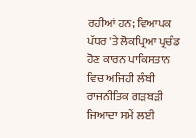ਰਹੀਆਂ ਹਨ; ਵਿਆਪਕ ਪੱਧਰ 'ਤੇ ਲੋਕਪ੍ਰਿਆ ਪ੍ਰਚੰਡ ਹੋਣ ਕਾਰਨ ਪਾਕਿਸਤਾਨ ਵਿਚ ਅਜਿਹੀ ਲੰਬੀ ਰਾਜਨੀਤਿਕ ਗੜਬੜੀ ਜਿਆਦਾ ਸਮੇਂ ਲਈ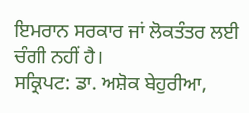ਇਮਰਾਨ ਸਰਕਾਰ ਜਾਂ ਲੋਕਤੰਤਰ ਲਈ ਚੰਗੀ ਨਹੀਂ ਹੈ।
ਸਕ੍ਰਿਪਟ: ਡਾ. ਅਸ਼ੋਕ ਬੇਹੁਰੀਆ,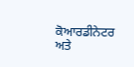ਕੋਆਰਡੀਨੇਟਰ ਅਤੇ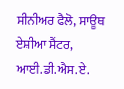ਸੀਨੀਅਰ ਫੈਲੋ, ਸਾਊਥ ਏਸ਼ੀਆ ਸੈਂਟਰ, ਆਈ.ਡੀ.ਐਸ.ਏ.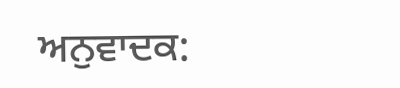ਅਨੁਵਾਦਕ: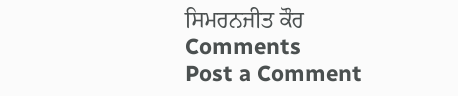ਸਿਮਰਨਜੀਤ ਕੌਰ
Comments
Post a Comment